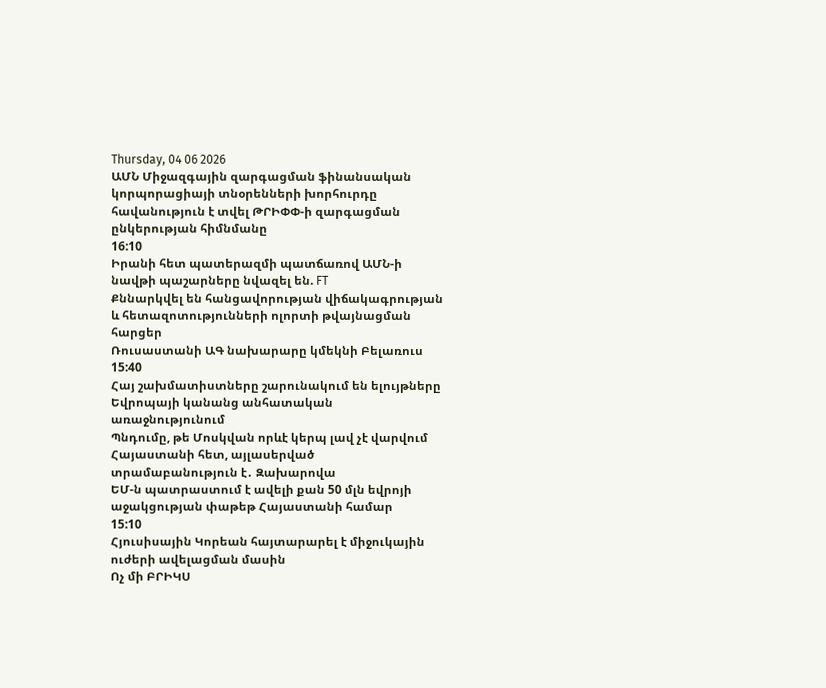Thursday, 04 06 2026
ԱՄՆ Միջազգային զարգացման ֆինանսական կորպորացիայի տնօրենների խորհուրդը հավանություն է տվել ԹՐԻՓՓ-ի զարգացման ընկերության հիմնմանը
16:10
Իրանի հետ պատերազմի պատճառով ԱՄՆ-ի նավթի պաշարները նվազել են. FT
Քննարկվել են հանցավորության վիճակագրության և հետազոտությունների ոլորտի թվայնացման հարցեր
Ռուսաստանի ԱԳ նախարարը կմեկնի Բելառուս
15:40
Հայ շախմատիստները շարունակում են ելույթները Եվրոպայի կանանց անհատական առաջնությունում
Պնդումը, թե Մոսկվան որևէ կերպ լավ չէ վարվում Հայաստանի հետ, այլասերված տրամաբանություն է․ Զախարովա
ԵՄ-ն պատրաստում է ավելի քան 50 մլն եվրոյի աջակցության փաթեթ Հայաստանի համար
15:10
Հյուսիսային Կորեան հայտարարել է միջուկային ուժերի ավելացման մասին
Ոչ մի ԲՐԻԿՍ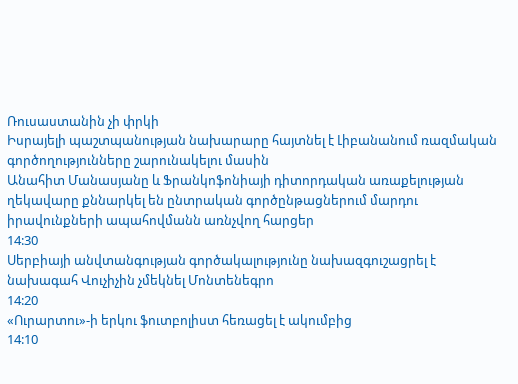Ռուսաստանին չի փրկի
Իսրայելի պաշտպանության նախարարը հայտնել է Լիբանանում ռազմական գործողությունները շարունակելու մասին
Անահիտ Մանասյանը և Ֆրանկոֆոնիայի դիտորդական առաքելության ղեկավարը քննարկել են ընտրական գործընթացներում մարդու իրավունքների ապահովմանն առնչվող հարցեր
14:30
Սերբիայի անվտանգության գործակալությունը նախազգուշացրել է նախագահ Վուչիչին չմեկնել Մոնտենեգրո
14:20
«Ուրարտու»-ի երկու ֆուտբոլիստ հեռացել է ակումբից
14:10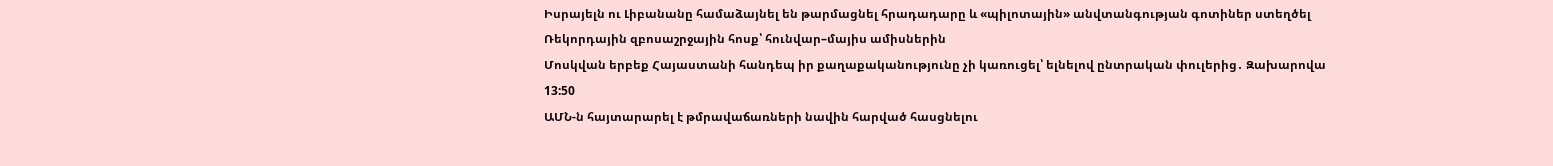Իսրայելն ու Լիբանանը համաձայնել են թարմացնել հրադադարը և «պիլոտային» անվտանգության գոտիներ ստեղծել
Ռեկորդային զբոսաշրջային հոսք՝ հունվար–մայիս ամիսներին
Մոսկվան երբեք Հայաստանի հանդեպ իր քաղաքականությունը չի կառուցել՝ ելնելով ընտրական փուլերից․ Զախարովա
13:50
ԱՄՆ-ն հայտարարել է թմրավաճառների նավին հարված հասցնելու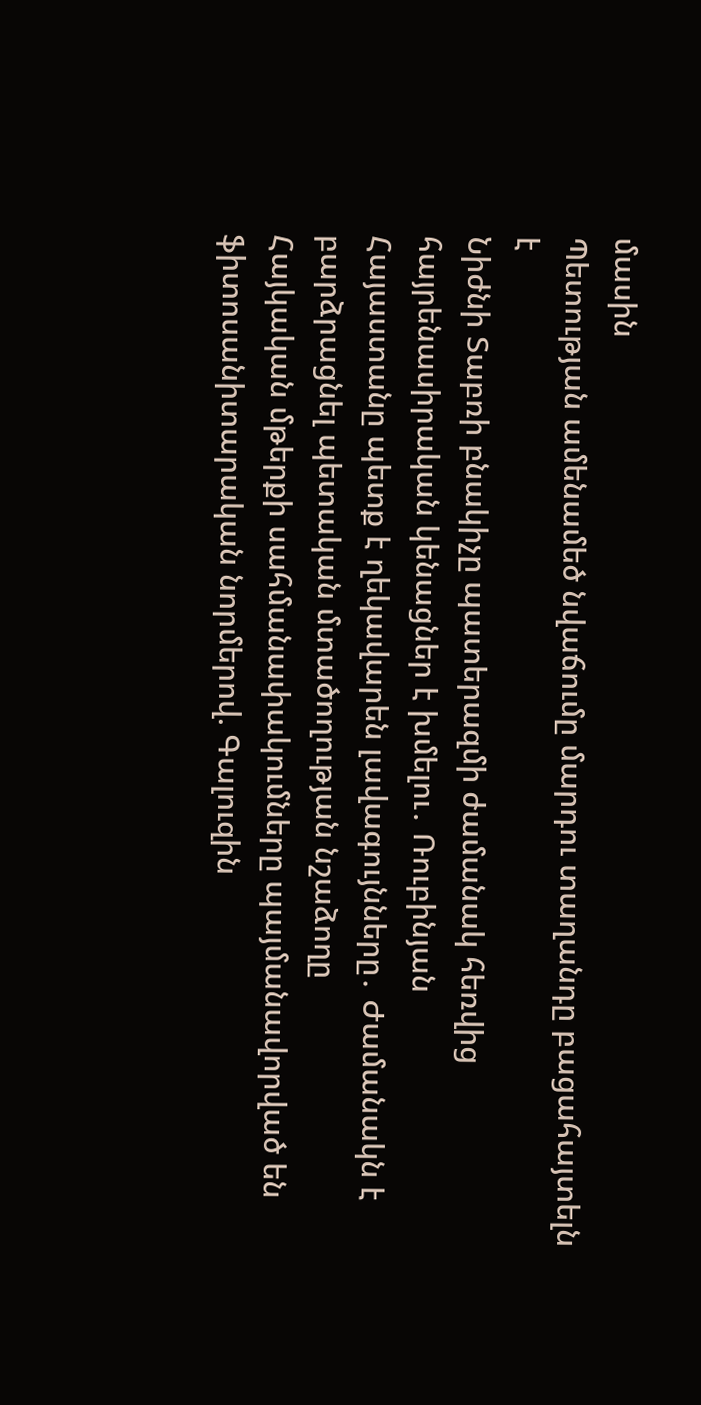մասին
Պետության ամենամեծ նվաճումը մարդու տաղանդը բացահայտելն է
Նիժնի Տաբռի բնակիչը պատերազմի ժամանակ հեռվից հայրենասիրական կենացներ է խմելու․ Ռուբինյան
Հայաստանը պետք է ղեկավարեն լավագույնները․ Ժամանակն է բարձրացնել պետական մտածողության նշաձողը
Հայկական մթերքի սահմանափակումները պայմանավորված են ֆիտոսանիտարական նորմերով. Գալուզին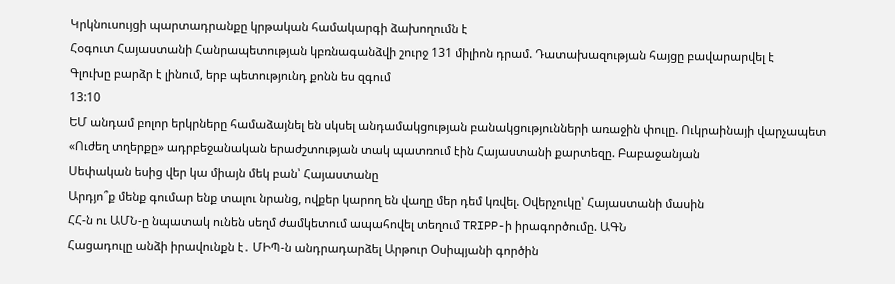Կրկնուսույցի պարտադրանքը կրթական համակարգի ձախողումն է
Հօգուտ Հայաստանի Հանրապետության կբռնագանձվի շուրջ 131 միլիոն դրամ. Դատախազության հայցը բավարարվել է
Գլուխը բարձր է լինում, երբ պետությունդ քոնն ես զգում
13:10
ԵՄ անդամ բոլոր երկրները համաձայնել են սկսել անդամակցության բանակցությունների առաջին փուլը. Ուկրաինայի վարչապետ
«Ուժեղ տղերքը» ադրբեջանական երաժշտության տակ պատռում էին Հայաստանի քարտեզը. Բաբաջանյան
Սեփական եսից վեր կա միայն մեկ բան՝ Հայաստանը
Արդյո՞ք մենք գումար ենք տալու նրանց, ովքեր կարող են վաղը մեր դեմ կռվել. Օվերչուկը՝ Հայաստանի մասին
ՀՀ-ն ու ԱՄՆ-ը նպատակ ունեն սեղմ ժամկետում ապահովել տեղում TRIPP-ի իրագործումը. ԱԳՆ
Հացադուլը անձի իրավունքն է․ ՄԻՊ-ն անդրադարձել Արթուր Օսիպյանի գործին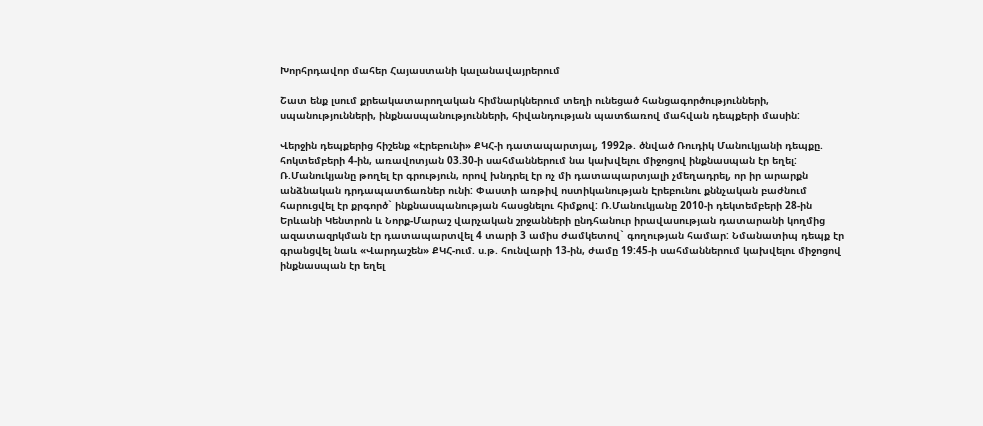Խորհրդավոր մահեր Հայաստանի կալանավայրերում

Շատ ենք լսում քրեակատարողական հիմնարկներում տեղի ունեցած հանցագործությունների, սպանությունների, ինքնասպանությունների, հիվանդության պատճառով մահվան դեպքերի մասին:

Վերջին դեպքերից հիշենք «Էրեբունի» ՔԿՀ-ի դատապարտյալ, 1992թ. ծնված Ռուդիկ Մանուկյանի դեպքը. հոկտեմբերի 4-ին, առավոտյան 03.30-ի սահմաններում նա կախվելու միջոցով ինքնասպան էր եղել: Ռ.Մանուկյանը թողել էր գրություն, որով խնդրել էր ոչ մի դատապարտյալի չմեղադրել, որ իր արարքն անձնական դրդապատճառներ ունի: Փաստի առթիվ ոստիկանության Էրեբունու քննչական բաժնում հարուցվել էր քրգործ` ինքնասպանության հասցնելու հիմքով: Ռ.Մանուկյանը 2010-ի դեկտեմբերի 28-ին Երևանի Կենտրոն և Նորք-Մարաշ վարչական շրջանների ընդհանուր իրավասության դատարանի կողմից ազատազրկման էր դատապարտվել 4 տարի 3 ամիս ժամկետով` գողության համար: Նմանատիպ դեպք էր գրանցվել նաև «Վարդաշեն» ՔԿՀ-ում. ս.թ. հունվարի 13-ին, ժամը 19:45-ի սահմաններում կախվելու միջոցով ինքնասպան էր եղել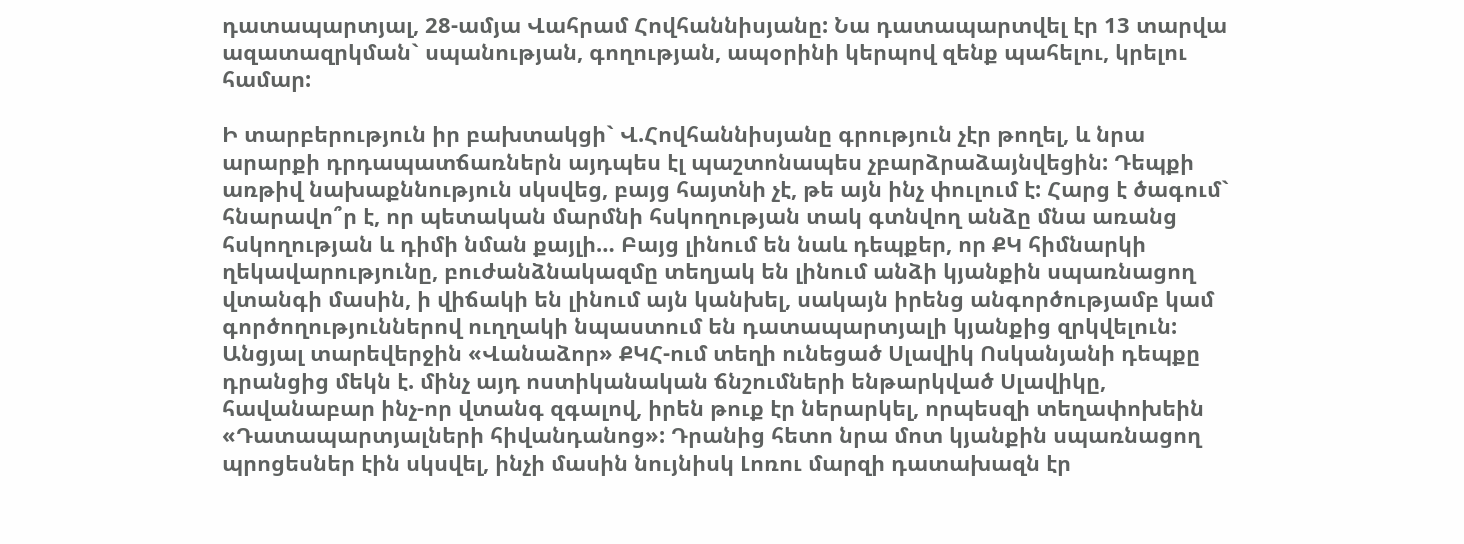դատապարտյալ, 28-ամյա Վահրամ Հովհաննիսյանը: Նա դատապարտվել էր 13 տարվա ազատազրկման` սպանության, գողության, ապօրինի կերպով զենք պահելու, կրելու համար:

Ի տարբերություն իր բախտակցի` Վ.Հովհաննիսյանը գրություն չէր թողել, և նրա արարքի դրդապատճառներն այդպես էլ պաշտոնապես չբարձրաձայնվեցին: Դեպքի առթիվ նախաքննություն սկսվեց, բայց հայտնի չէ, թե այն ինչ փուլում է: Հարց է ծագում` հնարավո՞ր է, որ պետական մարմնի հսկողության տակ գտնվող անձը մնա առանց հսկողության և դիմի նման քայլի… Բայց լինում են նաև դեպքեր, որ ՔԿ հիմնարկի ղեկավարությունը, բուժանձնակազմը տեղյակ են լինում անձի կյանքին սպառնացող վտանգի մասին, ի վիճակի են լինում այն կանխել, սակայն իրենց անգործությամբ կամ գործողություններով ուղղակի նպաստում են դատապարտյալի կյանքից զրկվելուն: Անցյալ տարեվերջին «Վանաձոր» ՔԿՀ-ում տեղի ունեցած Սլավիկ Ոսկանյանի դեպքը դրանցից մեկն է. մինչ այդ ոստիկանական ճնշումների ենթարկված Սլավիկը, հավանաբար ինչ-որ վտանգ զգալով, իրեն թուք էր ներարկել, որպեսզի տեղափոխեին «Դատապարտյալների հիվանդանոց»: Դրանից հետո նրա մոտ կյանքին սպառնացող պրոցեսներ էին սկսվել, ինչի մասին նույնիսկ Լոռու մարզի դատախազն էր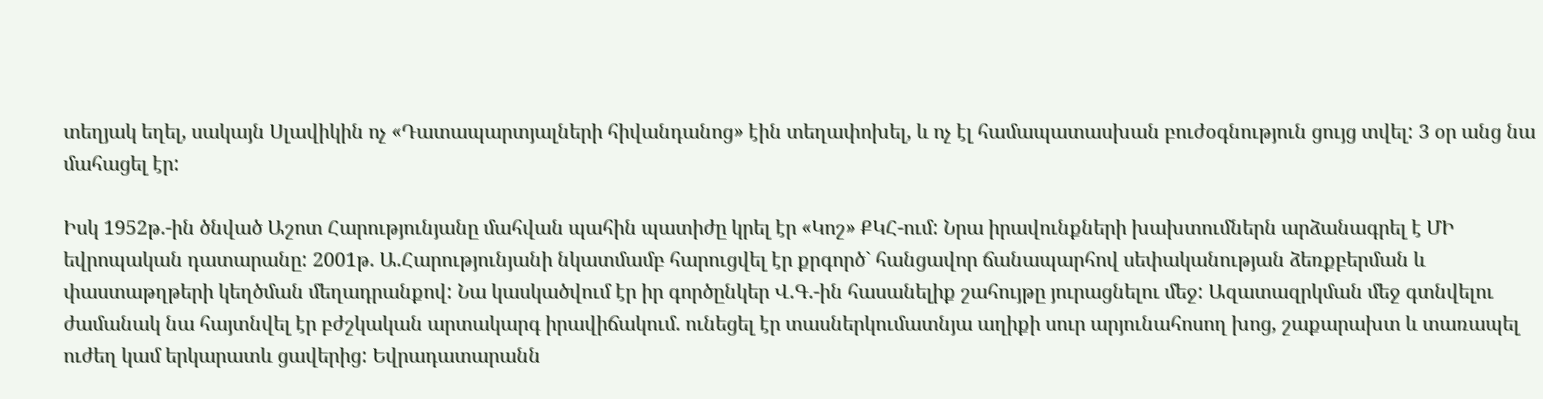տեղյակ եղել, սակայն Սլավիկին ոչ «Դատապարտյալների հիվանդանոց» էին տեղափոխել, և ոչ էլ համապատասխան բուժօգնություն ցույց տվել: 3 օր անց նա մահացել էր:

Իսկ 1952թ.-ին ծնված Աշոտ Հարությունյանը մահվան պահին պատիժը կրել էր «Կոշ» ՔԿՀ-ում: Նրա իրավունքների խախտումներն արձանագրել է ՄԻ եվրոպական դատարանը: 2001թ. Ա.Հարությունյանի նկատմամբ հարուցվել էր քրգործ` հանցավոր ճանապարհով սեփականության ձեռքբերման և փաստաթղթերի կեղծման մեղադրանքով: Նա կասկածվում էր իր գործընկեր Վ.Գ.-ին հասանելիք շահույթը յուրացնելու մեջ: Ազատազրկման մեջ գտնվելու ժամանակ նա հայտնվել էր բժշկական արտակարգ իրավիճակում. ունեցել էր տասներկումատնյա աղիքի սուր արյունահոսող խոց, շաքարախտ և տառապել ուժեղ կամ երկարատև ցավերից: Եվրադատարանն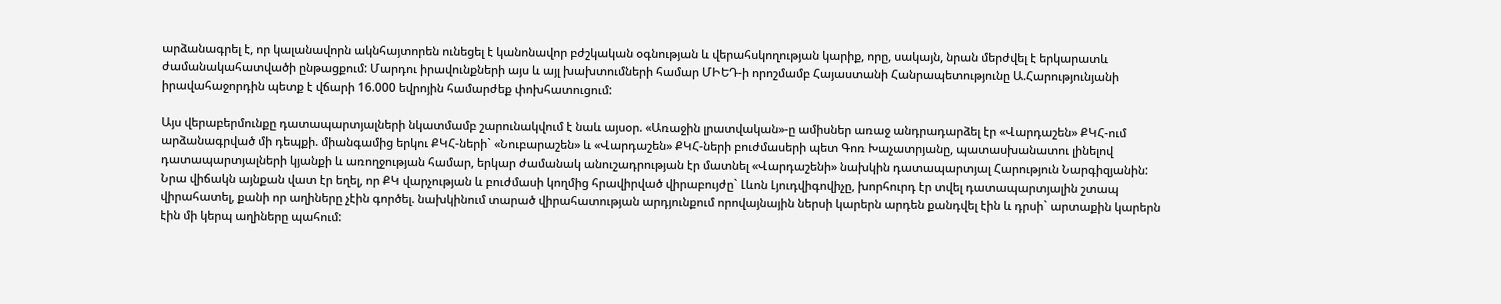արձանագրել է, որ կալանավորն ակնհայտորեն ունեցել է կանոնավոր բժշկական օգնության և վերահսկողության կարիք, որը, սակայն, նրան մերժվել է երկարատև ժամանակահատվածի ընթացքում: Մարդու իրավունքների այս և այլ խախտումների համար ՄԻԵԴ-ի որոշմամբ Հայաստանի Հանրապետությունը Ա.Հարությունյանի իրավահաջորդին պետք է վճարի 16.000 եվրոյին համարժեք փոխհատուցում:

Այս վերաբերմունքը դատապարտյալների նկատմամբ շարունակվում է նաև այսօր. «Առաջին լրատվական»-ը ամիսներ առաջ անդրադարձել էր «Վարդաշեն» ՔԿՀ-ում արձանագրված մի դեպքի. միանգամից երկու ՔԿՀ-ների` «Նուբարաշեն» և «Վարդաշեն» ՔԿՀ-ների բուժմասերի պետ Գոռ Խաչատրյանը, պատասխանատու լինելով դատապարտյալների կյանքի և առողջության համար, երկար ժամանակ անուշադրության էր մատնել «Վարդաշենի» նախկին դատապարտյալ Հարություն Նարգիզյանին: Նրա վիճակն այնքան վատ էր եղել, որ ՔԿ վարչության և բուժմասի կողմից հրավիրված վիրաբույժը` Լևոն Լյուդվիգովիչը, խորհուրդ էր տվել դատապարտյալին շտապ վիրահատել, քանի որ աղիները չէին գործել. նախկինում տարած վիրահատության արդյունքում որովայնային ներսի կարերն արդեն քանդվել էին և դրսի` արտաքին կարերն էին մի կերպ աղիները պահում: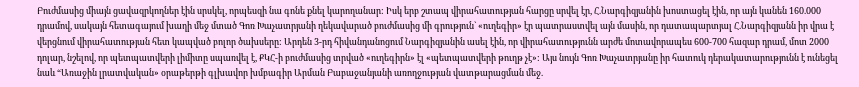Բուժմասից միայն ցավազրկողներ էին սրսկել, որպեսզի նա գոնե քնել կարողանար: Իսկ երբ շտապ վիրահատության հարցը սրվել էր, Հ.Նարգիզյանին խոստացել էին, որ այն կանեն 160.000 դրամով, սակայն հետագայում խաղի մեջ մտած Գոռ Խաչատրյանի ղեկավարած բուժմասից մի գրություն` «ուղեգիր» էր պատրաստվել այն մասին, որ դատապարտյալ Հ.Նարգիզյանն իր վրա է վերցնում վիրահատության հետ կապված բոլոր ծախսերը: Արդեն 3-րդ հիվանդանոցում Նարգիզյանին ասել էին, որ վիրահատությունն արժե մոտավորապես 600-700 հազար դրամ, մոտ 2000 դոլար, նշելով, որ պետպատվերի լիմիտը սպառվել է, ՔԿՀ-ի բուժմասից տրված «ուղեգիրն» էլ «պետպատվերի թուղթ չէ»: Այս նույն Գոռ Խաչատրյանը իր հատուկ դերակատարությունն է ունեցել նաև “Առաջին լրատվական» օրաթերթի գլխավոր խմբագիր Արման Բաբաջանյանի առողջության վատթարացման մեջ.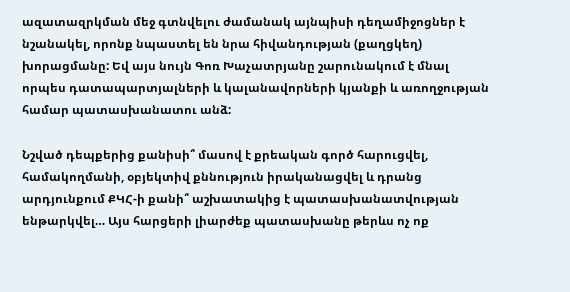ազատազրկման մեջ գտնվելու ժամանակ այնպիսի դեղամիջոցներ է նշանակել, որոնք նպաստել են նրա հիվանդության (քաղցկեղ) խորացմանը: Եվ այս նույն Գոռ Խաչատրյանը շարունակում է մնալ որպես դատապարտյալների և կալանավորների կյանքի և առողջության համար պատասխանատու անձ:

Նշված դեպքերից քանիսի՞ մասով է քրեական գործ հարուցվել, համակողմանի, օբյեկտիվ քննություն իրականացվել և դրանց արդյունքում ՔԿՀ-ի քանի՞ աշխատակից է պատասխանատվության ենթարկվել… Այս հարցերի լիարժեք պատասխանը թերևս ոչ ոք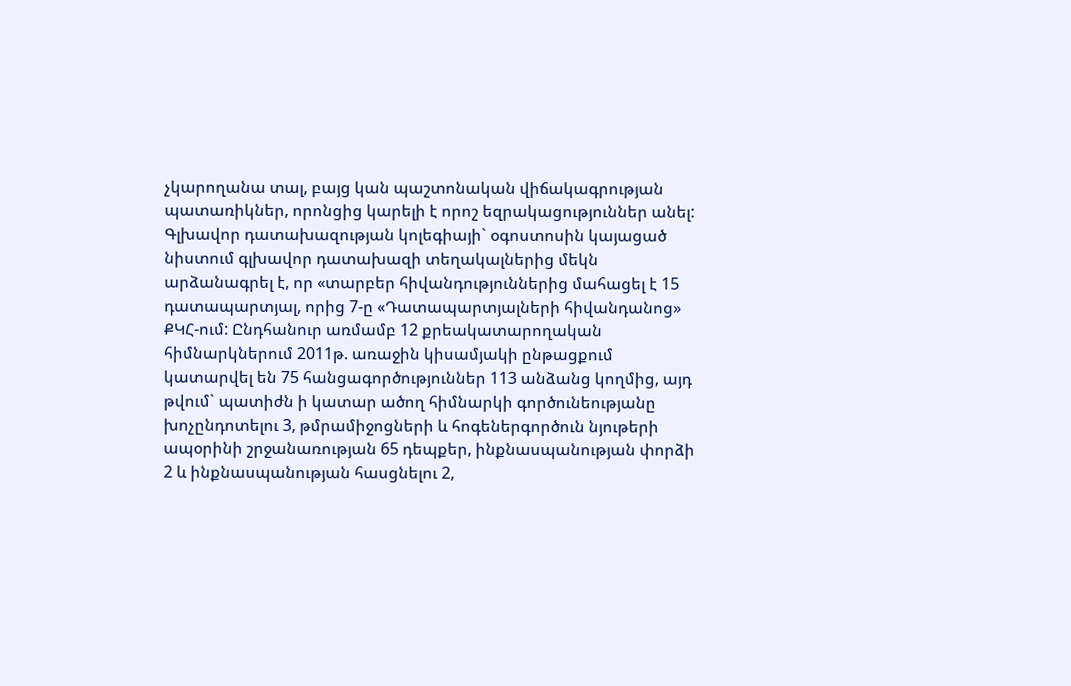չկարողանա տալ, բայց կան պաշտոնական վիճակագրության պատառիկներ, որոնցից կարելի է որոշ եզրակացություններ անել: Գլխավոր դատախազության կոլեգիայի` օգոստոսին կայացած նիստում գլխավոր դատախազի տեղակալներից մեկն արձանագրել է, որ «տարբեր հիվանդություններից մահացել է 15 դատապարտյալ, որից 7-ը «Դատապարտյալների հիվանդանոց» ՔԿՀ-ում: Ընդհանուր առմամբ 12 քրեակատարողական հիմնարկներում 2011թ. առաջին կիսամյակի ընթացքում կատարվել են 75 հանցագործություններ 113 անձանց կողմից, այդ թվում` պատիժն ի կատար ածող հիմնարկի գործունեությանը խոչընդոտելու 3, թմրամիջոցների և հոգեներգործուն նյութերի ապօրինի շրջանառության 65 դեպքեր, ինքնասպանության փորձի 2 և ինքնասպանության հասցնելու 2,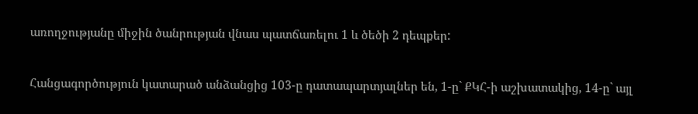առողջությանը միջին ծանրության վնաս պատճառելու 1 և ծեծի 2 դեպքեր:

Հանցագործություն կատարած անձանցից 103-ը դատապարտյալներ են, 1-ը` ՔԿՀ-ի աշխատակից, 14-ը` այլ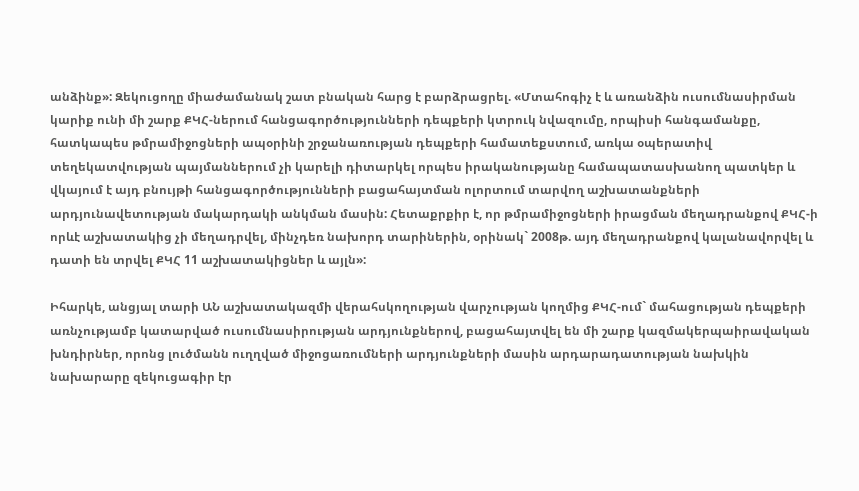անձինք»: Զեկուցողը միաժամանակ շատ բնական հարց է բարձրացրել. «Մտահոգիչ է և առանձին ուսումնասիրման կարիք ունի մի շարք ՔԿՀ-ներում հանցագործությունների դեպքերի կտրուկ նվազումը, որպիսի հանգամանքը, հատկապես թմրամիջոցների ապօրինի շրջանառության դեպքերի համատեքստում, առկա օպերատիվ տեղեկատվության պայմաններում չի կարելի դիտարկել որպես իրականությանը համապատասխանող պատկեր և վկայում է այդ բնույթի հանցագործությունների բացահայտման ոլորտում տարվող աշխատանքների արդյունավետության մակարդակի անկման մասին: Հետաքրքիր է, որ թմրամիջոցների իրացման մեղադրանքով ՔԿՀ-ի որևէ աշխատակից չի մեղադրվել, մինչդեռ նախորդ տարիներին, օրինակ` 2008թ. այդ մեղադրանքով կալանավորվել և դատի են տրվել ՔԿՀ 11 աշխատակիցներ և այլն»:

Իհարկե, անցյալ տարի ԱՆ աշխատակազմի վերահսկողության վարչության կողմից ՔԿՀ-ում` մահացության դեպքերի առնչությամբ կատարված ուսումնասիրության արդյունքներով, բացահայտվել են մի շարք կազմակերպաիրավական խնդիրներ, որոնց լուծմանն ուղղված միջոցառումների արդյունքների մասին արդարադատության նախկին նախարարը զեկուցագիր էր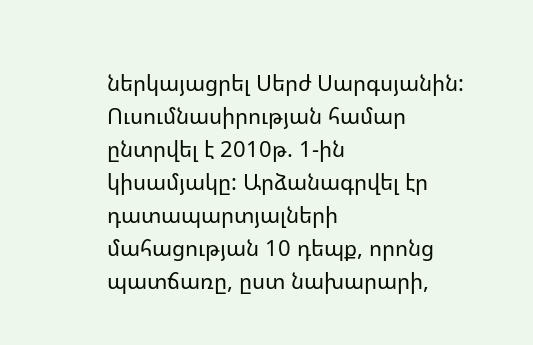ներկայացրել Սերժ Սարգսյանին: Ուսումնասիրության համար ընտրվել է 2010թ. 1-ին կիսամյակը: Արձանագրվել էր դատապարտյալների մահացության 10 դեպք, որոնց պատճառը, ըստ նախարարի,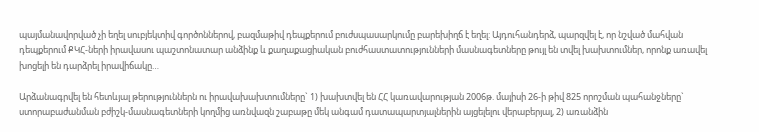պայմանավորված չի եղել սուբյեկտիվ գործոններով, բազմաթիվ դեպքերում բուժսպասարկումը բարեխիղճ է եղել: Այդուհանդերձ, պարզվել է, որ նշված մահվան դեպքերում ՔԿՀ-ների իրավասու պաշտոնատար անձինք և քաղաքացիական բուժհաստատությունների մասնագետները թույլ են տվել խախտումներ, որոնք առավել խոցելի են դարձրել իրավիճակը…

Արձանագրվել են հետևյալ թերություններն ու իրավախախտումները` 1) խախտվել են ՀՀ կառավարության 2006թ. մայիսի 26-ի թիվ 825 որոշման պահանջները` ստորաբաժանման բժիշկ-մասնագետների կողմից առնվազն շաբաթը մեկ անգամ դատապարտյալներին այցելելու վերաբերյալ, 2) առանձին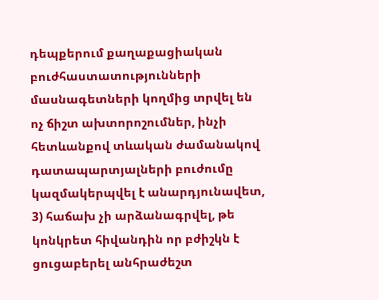դեպքերում քաղաքացիական բուժհաստատությունների մասնագետների կողմից տրվել են ոչ ճիշտ ախտորոշումներ, ինչի հետևանքով տևական ժամանակով դատապարտյալների բուժումը կազմակերպվել է անարդյունավետ, 3) հաճախ չի արձանագրվել, թե կոնկրետ հիվանդին որ բժիշկն է ցուցաբերել անհրաժեշտ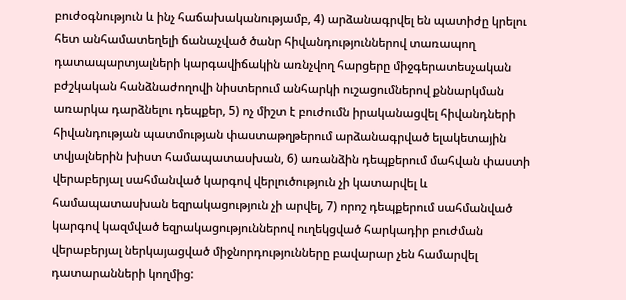բուժօգնություն և ինչ հաճախականությամբ, 4) արձանագրվել են պատիժը կրելու հետ անհամատեղելի ճանաչված ծանր հիվանդություններով տառապող դատապարտյալների կարգավիճակին առնչվող հարցերը միջգերատեսչական բժշկական հանձնաժողովի նիստերում անհարկի ուշացումներով քննարկման առարկա դարձնելու դեպքեր, 5) ոչ միշտ է բուժումն իրականացվել հիվանդների հիվանդության պատմության փաստաթղթերում արձանագրված ելակետային տվյալներին խիստ համապատասխան, 6) առանձին դեպքերում մահվան փաստի վերաբերյալ սահմանված կարգով վերլուծություն չի կատարվել և համապատասխան եզրակացություն չի արվել, 7) որոշ դեպքերում սահմանված կարգով կազմված եզրակացություններով ուղեկցված հարկադիր բուժման վերաբերյալ ներկայացված միջնորդությունները բավարար չեն համարվել դատարանների կողմից: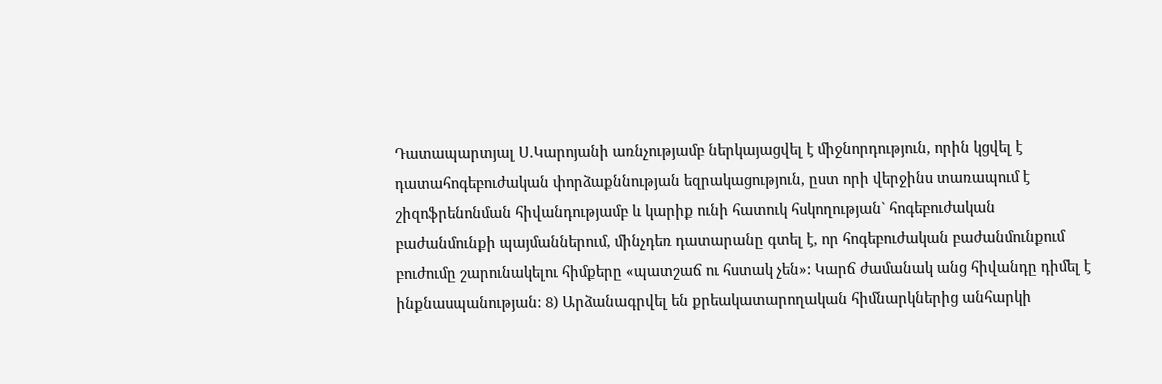Դատապարտյալ Ս.Կարոյանի առնչությամբ ներկայացվել է միջնորդություն, որին կցվել է դատահոգեբուժական փորձաքննության եզրակացություն, ըստ որի վերջինս տառապում է շիզոֆրենոնման հիվանդությամբ և կարիք ունի հատուկ հսկողության` հոգեբուժական բաժանմունքի պայմաններում, մինչդեռ դատարանը գտել է, որ հոգեբուժական բաժանմունքում բուժումը շարունակելու հիմքերը «պատշաճ ու հստակ չեն»: Կարճ ժամանակ անց հիվանդը դիմել է ինքնասպանության: 8) Արձանագրվել են քրեակատարողական հիմնարկներից անհարկի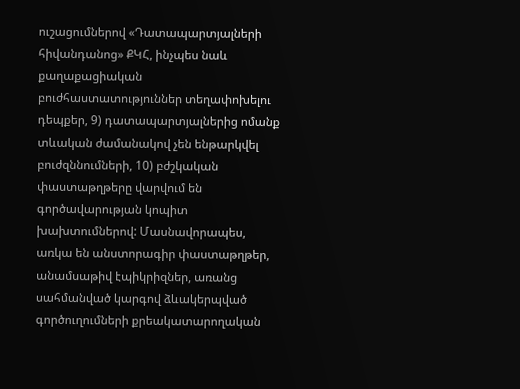ուշացումներով «Դատապարտյալների հիվանդանոց» ՔԿՀ, ինչպես նաև քաղաքացիական բուժհաստատություններ տեղափոխելու դեպքեր, 9) դատապարտյալներից ոմանք տևական ժամանակով չեն ենթարկվել բուժզննումների, 10) բժշկական փաստաթղթերը վարվում են գործավարության կոպիտ խախտումներով: Մասնավորապես, առկա են անստորագիր փաստաթղթեր, անամսաթիվ էպիկրիզներ, առանց սահմանված կարգով ձևակերպված գործուղումների քրեակատարողական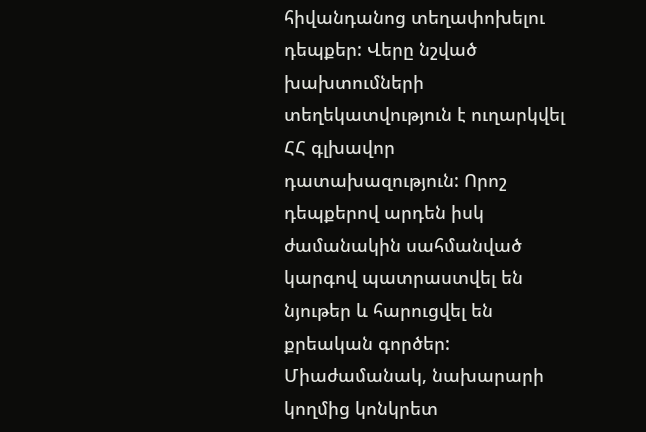հիվանդանոց տեղափոխելու դեպքեր: Վերը նշված խախտումների տեղեկատվություն է ուղարկվել ՀՀ գլխավոր դատախազություն: Որոշ դեպքերով արդեն իսկ ժամանակին սահմանված կարգով պատրաստվել են նյութեր և հարուցվել են քրեական գործեր: Միաժամանակ, նախարարի կողմից կոնկրետ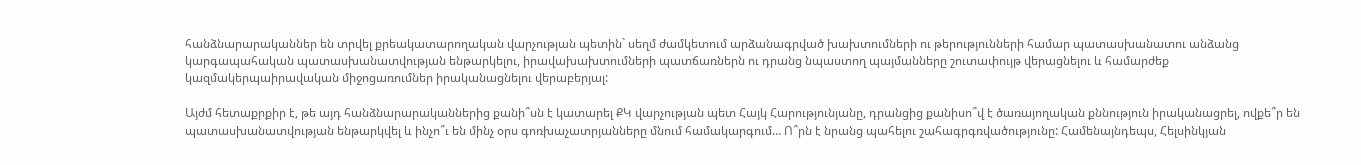հանձնարարականներ են տրվել քրեակատարողական վարչության պետին` սեղմ ժամկետում արձանագրված խախտումների ու թերությունների համար պատասխանատու անձանց կարգապահական պատասխանատվության ենթարկելու, իրավախախտումների պատճառներն ու դրանց նպաստող պայմանները շուտափույթ վերացնելու և համարժեք կազմակերպաիրավական միջոցառումներ իրականացնելու վերաբերյալ:

Այժմ հետաքրքիր է, թե այդ հանձնարարականներից քանի՞սն է կատարել ՔԿ վարչության պետ Հայկ Հարությունյանը, դրանցից քանիսո՞վ է ծառայողական քննություն իրականացրել, ովքե՞ր են պատասխանատվության ենթարկվել և ինչո՞ւ են մինչ օրս գոռխաչատրյանները մնում համակարգում… Ո՞րն է նրանց պահելու շահագրգռվածությունը: Համենայնդեպս, Հելսինկյան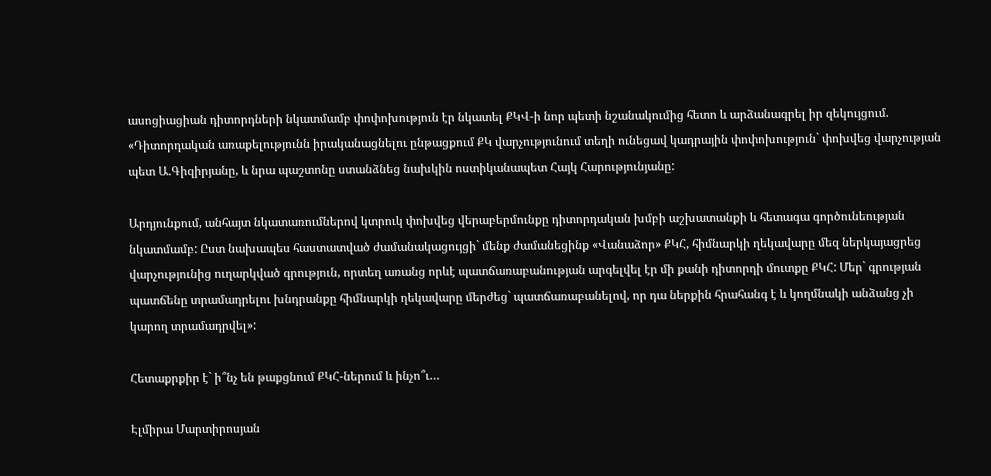ասոցիացիան դիտորդների նկատմամբ փոփոխություն էր նկատել ՔԿՎ-ի նոր պետի նշանակումից հետո և արձանագրել իր զեկույցում. «Դիտորդական առաքելությունն իրականացնելու ընթացքում ՔԿ վարչությունում տեղի ունեցավ կադրային փոփոխություն` փոխվեց վարչության պետ Ա.Գիզիրյանը, և նրա պաշտոնը ստանձնեց նախկին ոստիկանապետ Հայկ Հարությունյանը:

Արդյունքում, անհայտ նկատառումներով կտրուկ փոխվեց վերաբերմունքը դիտորդական խմբի աշխատանքի և հետագա գործունեության նկատմամբ: Ըստ նախապես հաստատված ժամանակացույցի` մենք ժամանեցինք «Վանաձոր» ՔԿՀ, հիմնարկի ղեկավարը մեզ ներկայացրեց վարչությունից ուղարկված գրություն, որտեղ առանց որևէ պատճառաբանության արգելվել էր մի քանի դիտորդի մուտքը ՔԿՀ: Մեր` գրության պատճենը տրամադրելու խնդրանքը հիմնարկի ղեկավարը մերժեց` պատճառաբանելով, որ դա ներքին հրահանգ է և կողմնակի անձանց չի կարող տրամադրվել»:

Հետաքրքիր է` ի՞նչ են թաքցնում ՔԿՀ-ներում և ինչո՞ւ…

Էլմիրա Մարտիրոսյան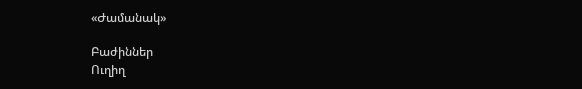«Ժամանակ»

Բաժիններ
Ուղիղ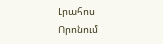Լրահոս
Որոնում